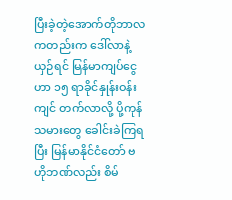ပြီးခဲ့တဲ့အောက်တိုဘာလကတည်းက ဒေါ်လာနဲ့ယှဉ်ရင် မြန်မာကျပ်ငွေဟာ ၁၅ ရာခိုင်နှုန်းဝန်းကျင် တက်လာလို့ ပို့ကုန်သမားတွေ ခေါင်းခဲကြရပြီး မြန်မာနိုင်ငံတော် ဗဟိုဘဏ်လည်း စိမ်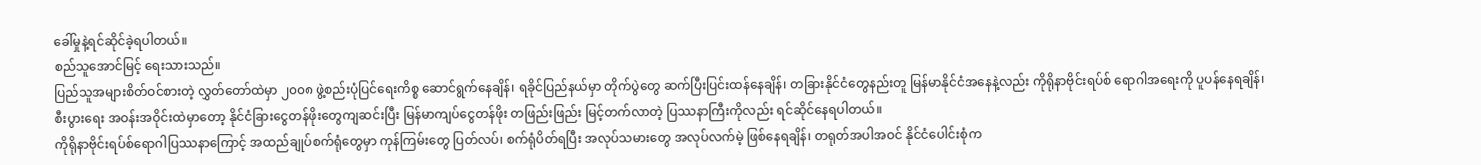ခေါ်မှုနဲ့ရင်ဆိုင်ခဲ့ရပါတယ်။
စည်သူအောင်မြင့် ရေးသားသည်။
ပြည်သူအများစိတ်ဝင်စားတဲ့ လွှတ်တော်ထဲမှာ ၂၀၀၈ ဖွဲ့စည်းပုံပြင်ရေးကိစ္စ ဆောင်ရွက်နေချိန်၊ ရခိုင်ပြည်နယ်မှာ တိုက်ပွဲတွေ ဆက်ပြီးပြင်းထန်နေချိန်၊ တခြားနိုင်ငံတွေနည်းတူ မြန်မာနိုင်ငံအနေနဲ့လည်း ကိုရိုနာဗိုင်းရပ်စ် ရောဂါအရေးကို ပူပန်နေရချိန်၊ စီးပွားရေး အဝန်းအဝိုင်းထဲမှာတော့ နိုင်ငံခြားငွေတန်ဖိုးတွေကျဆင်းပြီး မြန်မာကျပ်ငွေတန်ဖိုး တဖြည်းဖြည်း မြင့်တက်လာတဲ့ ပြဿနာကြီးကိုလည်း ရင်ဆိုင်နေရပါတယ်။
ကိုရိုနာဗိုင်းရပ်စ်ရောဂါပြဿနာကြောင့် အထည်ချုပ်စက်ရုံတွေမှာ ကုန်ကြမ်းတွေ ပြတ်လပ်၊ စက်ရုံပိတ်ရပြီး အလုပ်သမားတွေ အလုပ်လက်မဲ့ ဖြစ်နေရချိန်၊ တရုတ်အပါအဝင် နိုင်ငံပေါင်းစုံက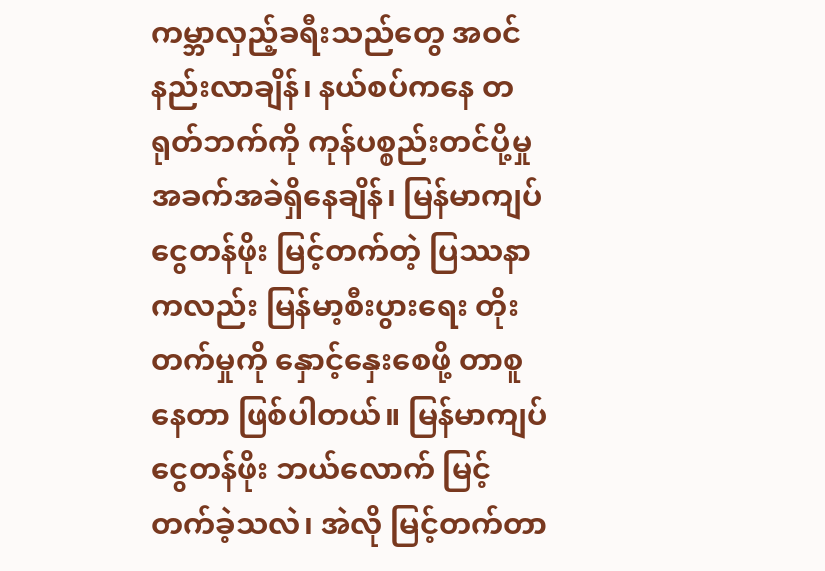ကမ္ဘာလှည့်ခရီးသည်တွေ အဝင်နည်းလာချိန်၊ နယ်စပ်ကနေ တရုတ်ဘက်ကို ကုန်ပစ္စည်းတင်ပို့မှု အခက်အခဲရှိနေချိန်၊ မြန်မာကျပ်ငွေတန်ဖိုး မြင့်တက်တဲ့ ပြဿနာကလည်း မြန်မာ့စီးပွားရေး တိုးတက်မှုကို နှောင့်နှေးစေဖို့ တာစူနေတာ ဖြစ်ပါတယ်။ မြန်မာကျပ်ငွေတန်ဖိုး ဘယ်လောက် မြင့်တက်ခဲ့သလဲ၊ အဲလို မြင့်တက်တာ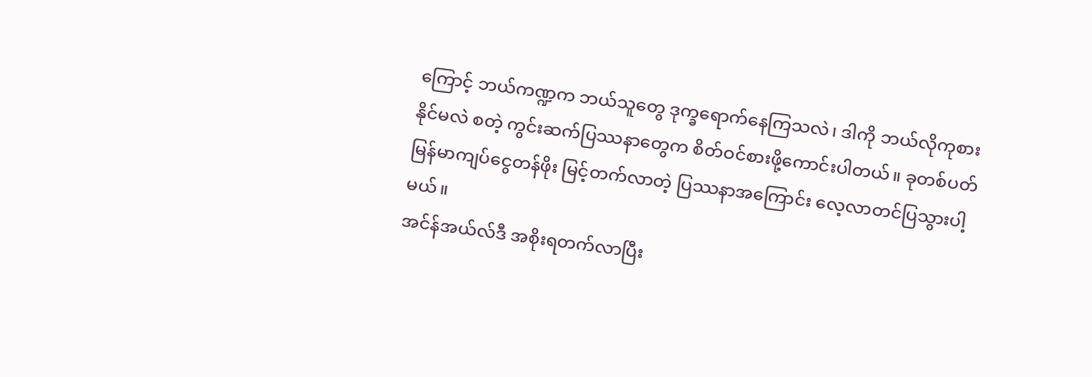ကြောင့် ဘယ်ကဏ္ဍက ဘယ်သူတွေ ဒုက္ခရောက်နေကြသလဲ၊ ဒါကို ဘယ်လိုကုစားနိုင်မလဲ စတဲ့ ကွင်းဆက်ပြဿနာတွေက စိတ်ဝင်စားဖို့ကောင်းပါတယ်။ ခုတစ်ပတ် မြန်မာကျပ်ငွေတန်ဖိုး မြင့်တက်လာတဲ့ ပြဿနာအကြောင်း လေ့လာတင်ပြသွားပါ့မယ်။
အင်န်အယ်လ်ဒီ အစိုးရတက်လာပြီး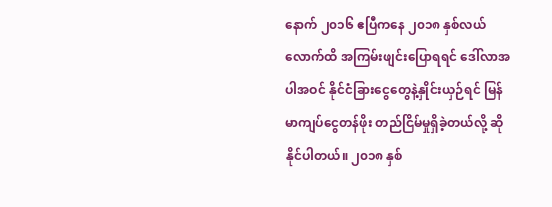နောက် ၂၀၁၆ ဧပြီကနေ ၂၀၁၈ နှစ်လယ်လောက်ထိ အကြမ်းဖျင်းပြောရရင် ဒေါ်လာအပါအဝင် နိုင်ငံခြားငွေတွေနဲ့နှိုင်းယှဉ်ရင် မြန်မာကျပ်ငွေတန်ဖိုး တည်ငြိမ်မှုရှိခဲ့တယ်လို့ ဆိုနိုင်ပါတယ်။ ၂၀၁၈ နှစ်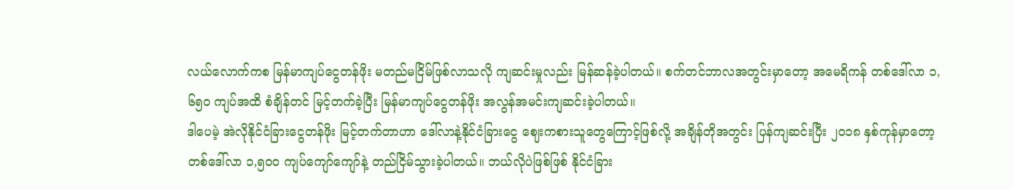လယ်လောက်ကစ မြန်မာကျပ်ငွေတန်ဖိုး မတည်မငြိမ်ဖြစ်လာသလို ကျဆင်းမှုလည်း မြန်ဆန်ခဲ့ပါတယ်။ စက်တင်ဘာလအတွင်းမှာတော့ အမေရိကန် တစ်ဒေါ်လာ ၁,၆၅၀ ကျပ်အထိ စံချိန်တင် မြင့်တက်ခဲ့ပြီး မြန်မာကျပ်ငွေတန်ဖိုး အလွန်အမင်းကျဆင်းခဲ့ပါတယ်။
ဒါပေမဲ့ အဲလိုနိုင်ငံခြားငွေတန်ဖိုး မြင့်တက်တာဟာ ဒေါ်လာနဲ့နိုင်ငံခြားငွေ ဈေးကစားသူတွေကြောင့်ဖြစ်လို့ အချိန်တိုအတွင်း ပြန်ကျဆင်းပြီး ၂၀၁၈ နှစ်ကုန်မှာတော့ တစ်ဒေါ်လာ ၁,၅၀၀ ကျပ်ကျော်ကျော်နဲ့ တည်ငြိမ်သွားခဲ့ပါတယ်။ ဘယ်လိုပဲဖြစ်ဖြစ် နိုင်ငံခြား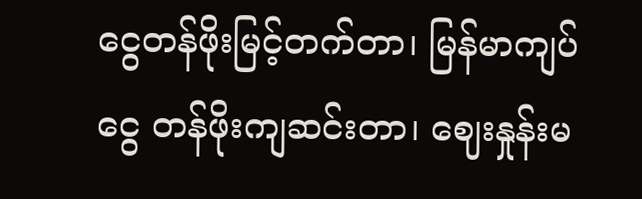ငွေတန်ဖိုးမြင့်တက်တာ၊ မြန်မာကျပ်ငွေ တန်ဖိုးကျဆင်းတာ၊ ဈေးနှုန်းမ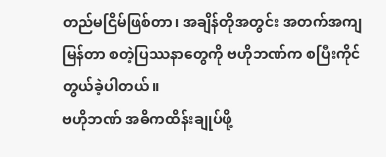တည်မငြိမ်ဖြစ်တာ၊ အချိန်တိုအတွင်း အတက်အကျမြန်တာ စတဲ့ပြဿနာတွေကို ဗဟိုဘဏ်က စပြီးကိုင်တွယ်ခဲ့ပါတယ်။
ဗဟိုဘဏ် အဓိကထိန်းချုပ်ဖို့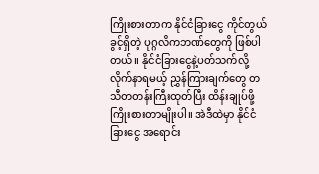ကြိုးစားတာက နိုင်ငံခြားငွေ ကိုင်တွယ်ခွင့်ရှိတဲ့ ပုဂ္ဂလိကဘဏ်တွေကို ဖြစ်ပါတယ်။ နိုင်ငံခြားငွေနဲ့ပတ်သက်လို့ လိုက်နာရမယ့် ညွှန်ကြားချက်တွေ တသီတတန်းကြီးထုတ်ပြီး ထိန်းချုပ်ဖို့ ကြိုးစားတာမျိုးပါ။ အဲဒီထဲမှာ နိုင်ငံခြားငွေ အရောင်း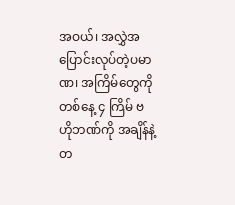အဝယ်၊ အလွှဲအပြောင်းလုပ်တဲ့ပမာဏ၊ အကြိမ်တွေကို တစ်နေ့ ၄ ကြိမ် ဗဟိုဘဏ်ကို အချိန်နဲ့တ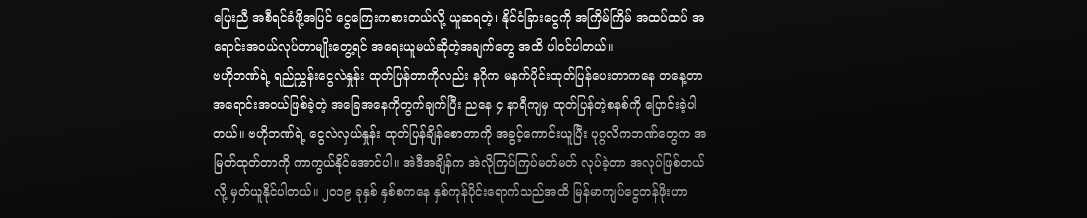ပြေးညီ အစီရင်ခံဖို့အပြင် ငွေကြေးကစားတယ်လို့ ယူဆရတဲ့၊ နိုင်ငံခြားငွေကို အကြိမ်ကြိမ် အထပ်ထပ် အရောင်းအဝယ်လုပ်တာမျိုးတွေ့ရင် အရေးယူမယ်ဆိုတဲ့အချက်တွေ အထိ ပါဝင်ပါတယ်။
ဗဟိုဘဏ်ရဲ့ ရည်ညွှန်းငွေလဲနှုန်း ထုတ်ပြန်တာကိုလည်း နဂိုက မနက်ပိုင်းထုတ်ပြန်ပေးတာကနေ တနေ့တာ အရောင်းအဝယ်ဖြစ်ခဲ့တဲ့ အခြေအနေကိုတွက်ချက်ပြီး ညနေ ၄ နာရီကျမှ ထုတ်ပြန်တဲ့စနစ်ကို ပြောင်းခဲ့ပါတယ်။ ဗဟိုဘဏ်ရဲ့ ငွေလဲလှယ်နှုန်း ထုတ်ပြန်ချိန်စောတာကို အခွင့်ကောင်းယူပြီး ပုဂ္ဂလိကဘဏ်တွေက အမြတ်ထုတ်တာကို ကာကွယ်နိုင်အောင်ပါ။ အဲဒီအချိန်က အဲလိုကြပ်ကြပ်မတ်မတ် လုပ်ခဲ့တာ အလုပ်ဖြစ်တယ်လို့ မှတ်ယူနိုင်ပါတယ်။ ၂၀၁၉ ခုနှစ် နှစ်စကနေ နှစ်ကုန်ပိုင်းရောက်သည်အထိ မြန်မာကျပ်ငွေတန်ဖိုးဟာ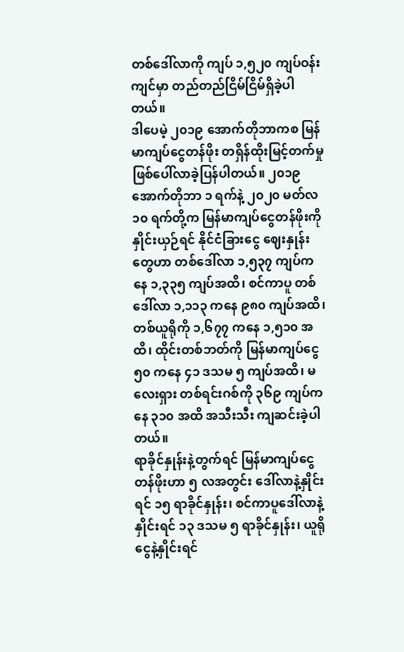တစ်ဒေါ်လာကို ကျပ် ၁,၅၂၀ ကျပ်ဝန်းကျင်မှာ တည်တည်ငြိမ်ငြိမ်ရှိခဲ့ပါတယ်။
ဒါပေမဲ့ ၂၀၁၉ အောက်တိုဘာကစ မြန်မာကျပ်ငွေတန်ဖိုး တရှိန်ထိုးမြင့်တက်မှု ဖြစ်ပေါ်လာခဲ့ပြန်ပါတယ်။ ၂၀၁၉ အောက်တိုဘာ ၁ ရက်နဲ့ ၂၀၂၀ မတ်လ ၁၀ ရက်တို့က မြန်မာကျပ်ငွေတန်ဖိုးကို နှိုင်းယှဉ်ရင် နိုင်ငံခြားငွေ ဈေးနှုန်းတွေဟာ တစ်ဒေါ်လာ ၁,၅၃၇ ကျပ်ကနေ ၁,၃၃၅ ကျပ်အထိ၊ စင်ကာပူ တစ်ဒေါ်လာ ၁,၁၁၃ ကနေ ၉၈၀ ကျပ်အထိ၊ တစ်ယူရိုကို ၁,၆၇၇ ကနေ ၁,၅၁၀ အထိ၊ ထိုင်းတစ်ဘတ်ကို မြန်မာကျပ်ငွေ ၅၀ ကနေ ၄၁ ဒသမ ၅ ကျပ်အထိ၊ မလေးရှား တစ်ရင်းဂစ်ကို ၃၆၉ ကျပ်ကနေ ၃၁၀ အထိ အသီးသီး ကျဆင်းခဲ့ပါတယ်။
ရာခိုင်နှုန်းနဲ့တွက်ရင် မြန်မာကျပ်ငွေတန်ဖိုးဟာ ၅ လအတွင်း ဒေါ်လာနဲ့နှိုင်းရင် ၁၅ ရာခိုင်နှုန်း၊ စင်ကာပူဒေါ်လာနဲ့နှိုင်းရင် ၁၃ ဒသမ ၅ ရာခိုင်နှုန်း၊ ယူရိုငွေနဲ့နှိုင်းရင်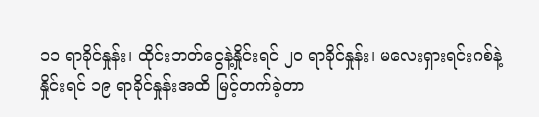၁၁ ရာခိုင်နှုန်း၊ ထိုင်းဘတ်ငွေနဲ့နှိုင်းရင် ၂၀ ရာခိုင်နှုန်း၊ မလေးရှားရင်းဂစ်နဲ့နှိုင်းရင် ၁၉ ရာခိုင်နှုန်းအထိ မြင့်တက်ခဲ့တာ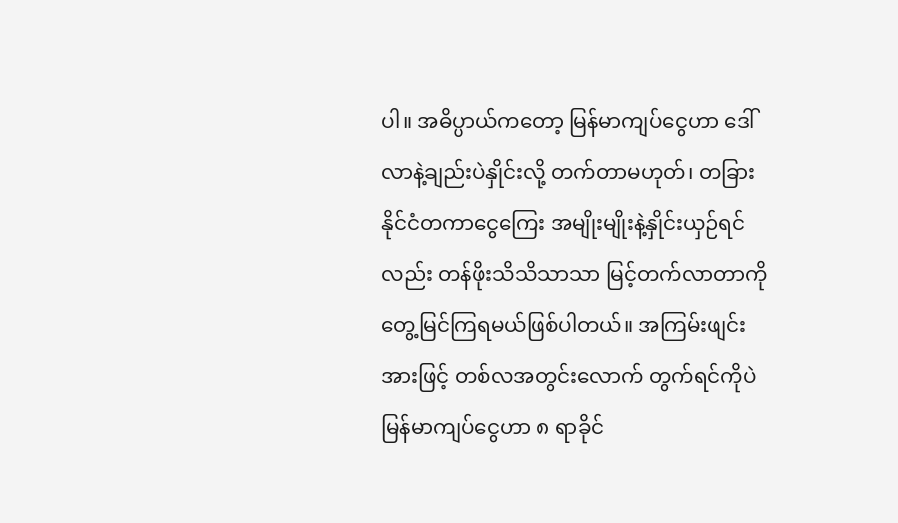ပါ။ အဓိပ္ပာယ်ကတော့ မြန်မာကျပ်ငွေဟာ ဒေါ်လာနဲ့ချည်းပဲနှိုင်းလို့ တက်တာမဟုတ်၊ တခြားနိုင်ငံတကာငွေကြေး အမျိုးမျိုးနဲ့နှိုင်းယှဉ်ရင်လည်း တန်ဖိုးသိသိသာသာ မြင့်တက်လာတာကို တွေ့မြင်ကြရမယ်ဖြစ်ပါတယ်။ အကြမ်းဖျင်းအားဖြင့် တစ်လအတွင်းလောက် တွက်ရင်ကိုပဲ မြန်မာကျပ်ငွေဟာ ၈ ရာခိုင်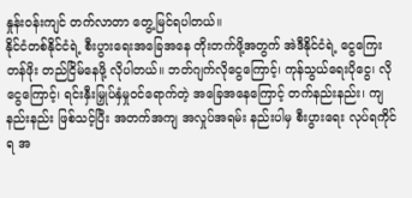နှုန်းဝန်းကျင် တက်လာတာ တွေ့မြင်ရပါတယ်။
နိုင်ငံတစ်နိုင်ငံရဲ့ စီးပွားရေးအခြေအနေ တိုးတက်ဖို့အတွက် အဲဒီနိုင်ငံရဲ့ ငွေကြေးတန်ဖိုး တည်ငြိမ်နေဖို့ လိုပါတယ်။ ဘတ်ဂျက်လိုငွေကြောင့်၊ ကုန်သွယ်ရေးပိုငွေ၊ လိုငွေကြောင့်၊ ရင်းနှီးမြှုပ်နှံမှုဝင်ရောက်တဲ့ အခြေအနေကြောင့် တက်နည်းနည်း၊ ကျနည်းနည်း ဖြစ်သင့်ပြီး အတက်အကျ အလှုပ်အရမ်း နည်းပါမှ စီးပွားရေး လုပ်ရကိုင်ရ အ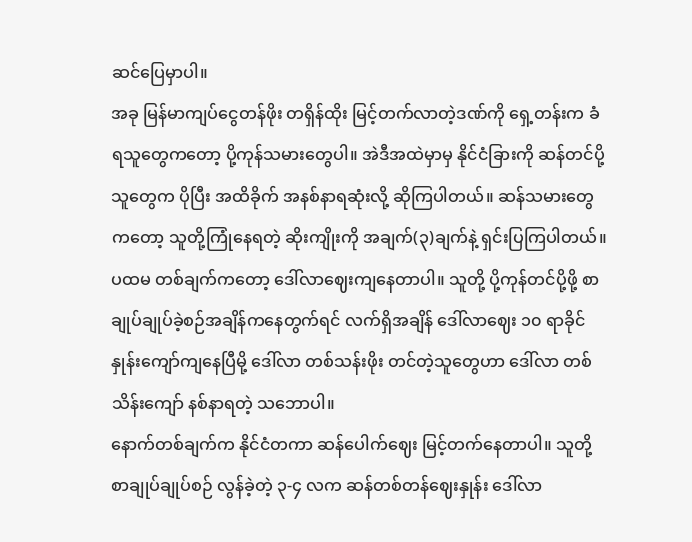ဆင်ပြေမှာပါ။
အခု မြန်မာကျပ်ငွေတန်ဖိုး တရှိန်ထိုး မြင့်တက်လာတဲ့ဒဏ်ကို ရှေ့တန်းက ခံရသူတွေကတော့ ပို့ကုန်သမားတွေပါ။ အဲဒီအထဲမှာမှ နိုင်ငံခြားကို ဆန်တင်ပို့သူတွေက ပိုပြီး အထိခိုက် အနစ်နာရဆုံးလို့ ဆိုကြပါတယ်။ ဆန်သမားတွေကတော့ သူတို့ကြုံနေရတဲ့ ဆိုးကျိုးကို အချက်(၃)ချက်နဲ့ ရှင်းပြကြပါတယ်။
ပထမ တစ်ချက်ကတော့ ဒေါ်လာဈေးကျနေတာပါ။ သူတို့ ပို့ကုန်တင်ပို့ဖို့ စာချုပ်ချုပ်ခဲ့စဉ်အချိန်ကနေတွက်ရင် လက်ရှိအချိန် ဒေါ်လာဈေး ၁၀ ရာခိုင်နှုန်းကျော်ကျနေပြီမို့ ဒေါ်လာ တစ်သန်းဖိုး တင်တဲ့သူတွေဟာ ဒေါ်လာ တစ်သိန်းကျော် နစ်နာရတဲ့ သဘောပါ။
နောက်တစ်ချက်က နိုင်ငံတကာ ဆန်ပေါက်ဈေး မြင့်တက်နေတာပါ။ သူတို့စာချုပ်ချုပ်စဉ် လွန်ခဲ့တဲ့ ၃-၄ လက ဆန်တစ်တန်ဈေးနှုန်း ဒေါ်လာ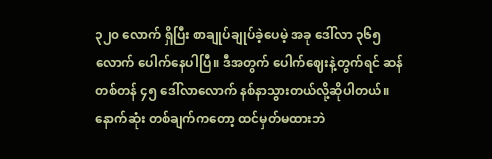၃၂၀ လောက် ရှိပြီး စာချုပ်ချုပ်ခဲ့ပေမဲ့ အခု ဒေါ်လာ ၃၆၅ လောက် ပေါက်နေပါပြီ။ ဒီအတွက် ပေါက်ဈေးနဲ့တွက်ရင် ဆန်တစ်တန် ၄၅ ဒေါ်လာလောက် နစ်နာသွားတယ်လို့ဆိုပါတယ်။
နောက်ဆုံး တစ်ချက်ကတော့ ထင်မှတ်မထားဘဲ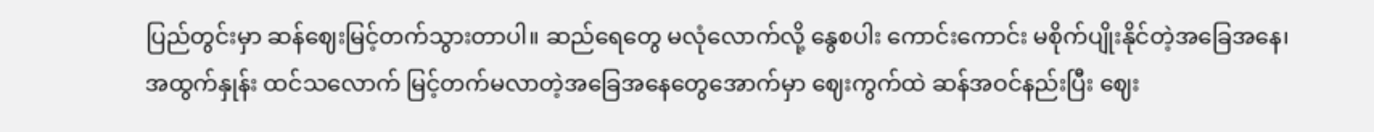ပြည်တွင်းမှာ ဆန်ဈေးမြင့်တက်သွားတာပါ။ ဆည်ရေတွေ မလုံလောက်လို့ နွေစပါး ကောင်းကောင်း မစိုက်ပျိုးနိုင်တဲ့အခြေအနေ၊ အထွက်နှုန်း ထင်သလောက် မြင့်တက်မလာတဲ့အခြေအနေတွေအောက်မှာ ဈေးကွက်ထဲ ဆန်အဝင်နည်းပြီး ဈေး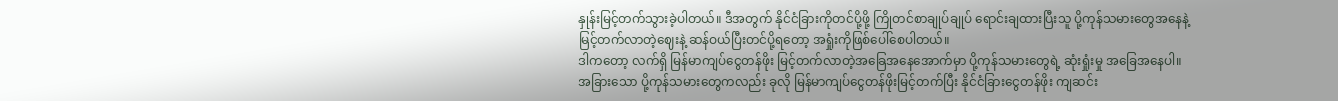နှုန်းမြင့်တက်သွားခဲ့ပါတယ်။ ဒီအတွက် နိုင်ငံခြားကိုတင်ပို့ဖို့ ကြိုတင်စာချုပ်ချုပ် ရောင်းချထားပြီးသူ ပို့ကုန်သမားတွေအနေနဲ့ မြင့်တက်လာတဲ့ဈေးနဲ့ ဆန်ဝယ်ပြီးတင်ပို့ရတော့ အရှုံးကိုဖြစ်ပေါ်စေပါတယ်။
ဒါကတော့ လက်ရှိ မြန်မာကျပ်ငွေတန်ဖိုး မြင့်တက်လာတဲ့အခြေအနေအောက်မှာ ပို့ကုန်သမားတွေရဲ့ ဆုံးရှုံးမှု အခြေအနေပါ။ အခြားသော ပို့ကုန်သမားတွေကလည်း ခုလို မြန်မာကျပ်ငွေတန်ဖိုးမြင့်တက်ပြီး နိုင်ငံခြားငွေတန်ဖိုး ကျဆင်း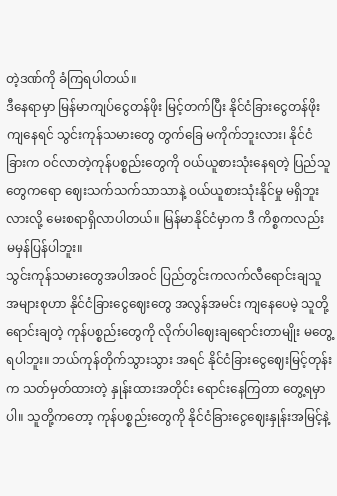တဲ့ဒဏ်ကို ခံကြရပါတယ်။
ဒီနေရာမှာ မြန်မာကျပ်ငွေတန်ဖိုး မြင့်တက်ပြီး နိုင်ငံခြားငွေတန်ဖိုးကျနေရင် သွင်းကုန်သမားတွေ တွက်ခြေ မကိုက်ဘူးလား၊ နိုင်ငံခြားက ဝင်လာတဲ့ကုန်ပစ္စည်းတွေကို ဝယ်ယူစားသုံးနေရတဲ့ ပြည်သူတွေကရော ဈေးသက်သက်သာသာနဲ့ ဝယ်ယူစားသုံးနိုင်မှု မရှိဘူးလားလို့ မေးစရာရှိလာပါတယ်။ မြန်မာနိုင်ငံမှာက ဒီ ကိစ္စကလည်း မမှန်ပြန်ပါဘူး။
သွင်းကုန်သမားတွေအပါအဝင် ပြည်တွင်းကလက်လီရောင်းချသူ အများစုဟာ နိုင်ငံခြားငွေဈေးတွေ အလွန်အမင်း ကျနေပေမဲ့ သူတို့ရောင်းချတဲ့ ကုန်ပစ္စည်းတွေကို လိုက်ပါဈေးချရောင်းတာမျိုး မတွေ့ရပါဘူး။ ဘယ်ကုန်တိုက်သွားသွား အရင် နိုင်ငံခြားငွေဈေးမြင့်တုန်းက သတ်မှတ်ထားတဲ့ နှုန်းထားအတိုင်း ရောင်းနေကြတာ တွေ့ရမှာပါ။ သူတို့ကတော့ ကုန်ပစ္စည်းတွေကို နိုင်ငံခြားငွေဈေးနှုန်းအမြင့်နဲ့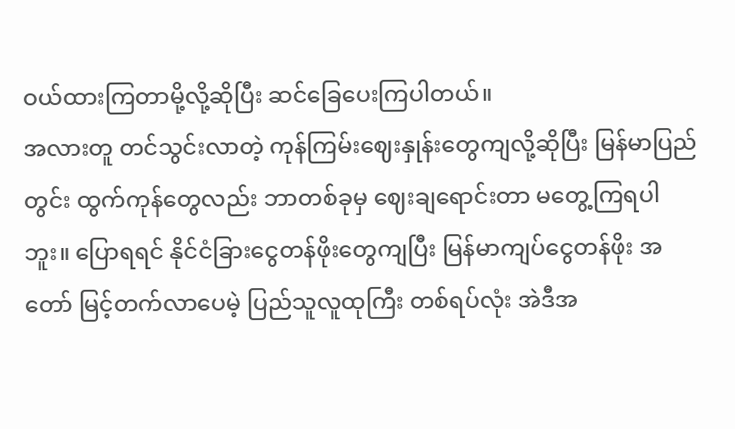ဝယ်ထားကြတာမို့လို့ဆိုပြီး ဆင်ခြေပေးကြပါတယ်။
အလားတူ တင်သွင်းလာတဲ့ ကုန်ကြမ်းဈေးနှုန်းတွေကျလို့ဆိုပြီး မြန်မာပြည်တွင်း ထွက်ကုန်တွေလည်း ဘာတစ်ခုမှ ဈေးချရောင်းတာ မတွေ့ကြရပါဘူး။ ပြောရရင် နိုင်ငံခြားငွေတန်ဖိုးတွေကျပြီး မြန်မာကျပ်ငွေတန်ဖိုး အတော် မြင့်တက်လာပေမဲ့ ပြည်သူလူထုကြီး တစ်ရပ်လုံး အဲဒီအ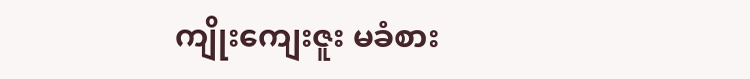ကျိုးကျေးဇူး မခံစား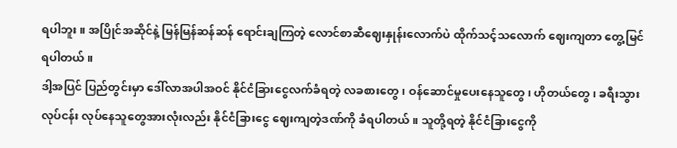ရပါဘူး။ အပြိုင်အဆိုင်နဲ့ မြန်မြန်ဆန်ဆန် ရောင်းချကြတဲ့ လောင်စာဆီဈေးနှုန်းလောက်ပဲ ထိုက်သင့်သလောက် ဈေးကျတာ တွေ့မြင်ရပါတယ်။
ဒါ့အပြင် ပြည်တွင်းမှာ ဒေါ်လာအပါအဝင် နိုင်ငံခြားငွေလက်ခံရတဲ့ လခစားတွေ၊ ဝန်ဆောင်မှုပေးနေသူတွေ၊ ဟိုတယ်တွေ၊ ခရီးသွားလုပ်ငန်း လုပ်နေသူတွေအားလုံးလည်း နိုင်ငံခြားငွေ ဈေးကျတဲ့ဒဏ်ကို ခံရပါတယ်။ သူတို့ရတဲ့ နိုင်ငံခြားငွေကို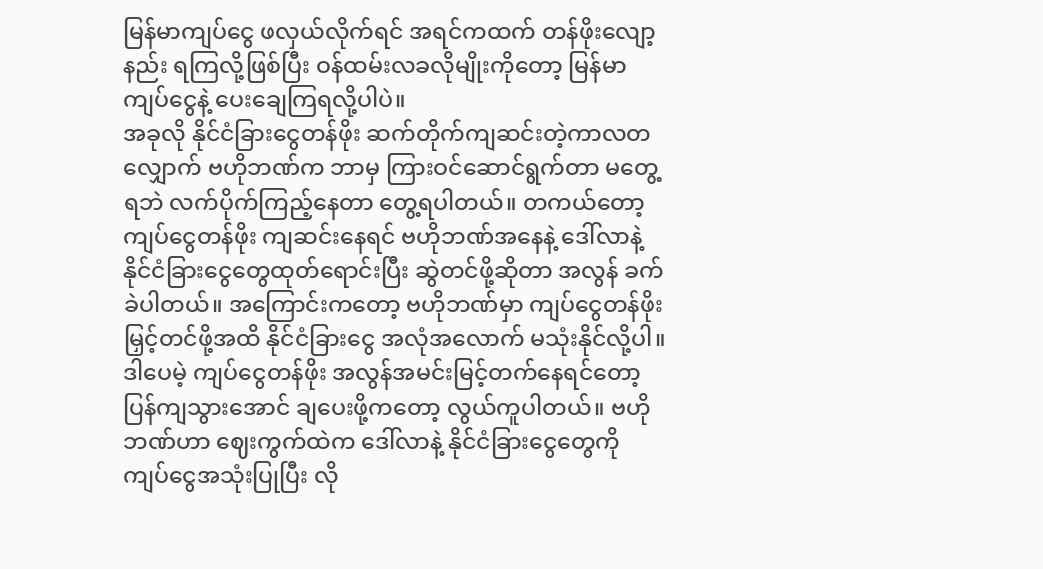မြန်မာကျပ်ငွေ ဖလှယ်လိုက်ရင် အရင်ကထက် တန်ဖိုးလျော့နည်း ရကြလို့ဖြစ်ပြီး ဝန်ထမ်းလခလိုမျိုးကိုတော့ မြန်မာကျပ်ငွေနဲ့ ပေးချေကြရလို့ပါပဲ။
အခုလို နိုင်ငံခြားငွေတန်ဖိုး ဆက်တိုက်ကျဆင်းတဲ့ကာလတလျှောက် ဗဟိုဘဏ်က ဘာမှ ကြားဝင်ဆောင်ရွက်တာ မတွေ့ရဘဲ လက်ပိုက်ကြည့်နေတာ တွေ့ရပါတယ်။ တကယ်တော့ ကျပ်ငွေတန်ဖိုး ကျဆင်းနေရင် ဗဟိုဘဏ်အနေနဲ့ ဒေါ်လာနဲ့ နိုင်ငံခြားငွေတွေထုတ်ရောင်းပြီး ဆွဲတင်ဖို့ဆိုတာ အလွန် ခက်ခဲပါတယ်။ အကြောင်းကတော့ ဗဟိုဘဏ်မှာ ကျပ်ငွေတန်ဖိုး မြှင့်တင်ဖို့အထိ နိုင်ငံခြားငွေ အလုံအလောက် မသုံးနိုင်လို့ပါ။
ဒါပေမဲ့ ကျပ်ငွေတန်ဖိုး အလွန်အမင်းမြင့်တက်နေရင်တော့ ပြန်ကျသွားအောင် ချပေးဖို့ကတော့ လွယ်ကူပါတယ်။ ဗဟိုဘဏ်ဟာ ဈေးကွက်ထဲက ဒေါ်လာနဲ့ နိုင်ငံခြားငွေတွေကို ကျပ်ငွေအသုံးပြုပြီး လို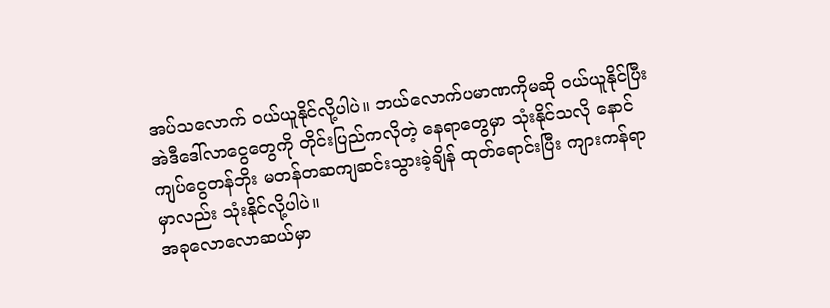အပ်သလောက် ဝယ်ယူနိုင်လို့ပါပဲ။ ဘယ်လောက်ပမာဏကိုမဆို ဝယ်ယူနိုင်ပြီး အဲဒီဒေါ်လာငွေတွေကို တိုင်းပြည်ကလိုတဲ့ နေရာတွေမှာ သုံးနိုင်သလို နောင် ကျပ်ငွေတန်ဘိုး မတန်တဆကျဆင်းသွားခဲ့ချိန် ထုတ်ရောင်းပြီး ကျားကန်ရာမှာလည်း သုံးနိုင်လို့ပါပဲ။
အခုလောလောဆယ်မှာ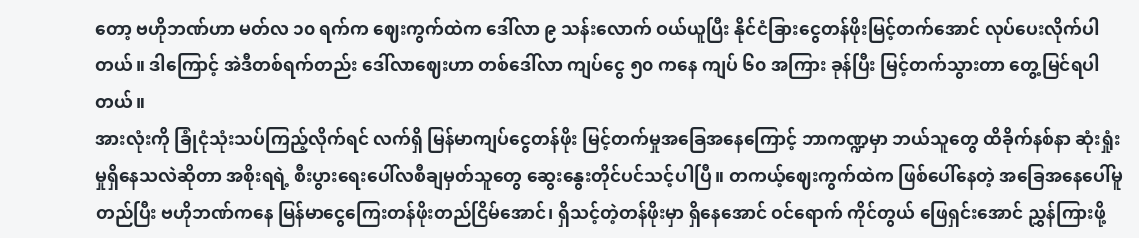တော့ ဗဟိုဘဏ်ဟာ မတ်လ ၁၀ ရက်က ဈေးကွက်ထဲက ဒေါ်လာ ၉ သန်းလောက် ဝယ်ယူပြီး နိုင်ငံခြားငွေတန်ဖိုးမြင့်တက်အောင် လုပ်ပေးလိုက်ပါတယ်။ ဒါကြောင့် အဲဒီတစ်ရက်တည်း ဒေါ်လာဈေးဟာ တစ်ဒေါ်လာ ကျပ်ငွေ ၅၀ ကနေ ကျပ် ၆၀ အကြား ခုန်ပြီး မြင့်တက်သွားတာ တွေ့မြင်ရပါတယ်။
အားလုံးကို ခြုံငုံသုံးသပ်ကြည့်လိုက်ရင် လက်ရှိ မြန်မာကျပ်ငွေတန်ဖိုး မြင့်တက်မှုအခြေအနေကြောင့် ဘာကဏ္ဍမှာ ဘယ်သူတွေ ထိခိုက်နစ်နာ ဆုံးရှုံးမှုရှိနေသလဲဆိုတာ အစိုးရရဲ့ စီးပွားရေးပေါ်လစီချမှတ်သူတွေ ဆွေးနွေးတိုင်ပင်သင့်ပါပြီ။ တကယ့်ဈေးကွက်ထဲက ဖြစ်ပေါ်နေတဲ့ အခြေအနေပေါ်မူတည်ပြီး ဗဟိုဘဏ်ကနေ မြန်မာငွေကြေးတန်ဖိုးတည်ငြိမ်အောင်၊ ရှိသင့်တဲ့တန်ဖိုးမှာ ရှိနေအောင် ဝင်ရောက် ကိုင်တွယ် ဖြေရှင်းအောင် ညွှန်ကြားဖို့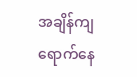အချိန်ကျရောက်နေ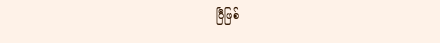ပြီဖြစ်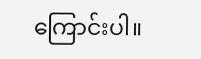ကြောင်းပါ။